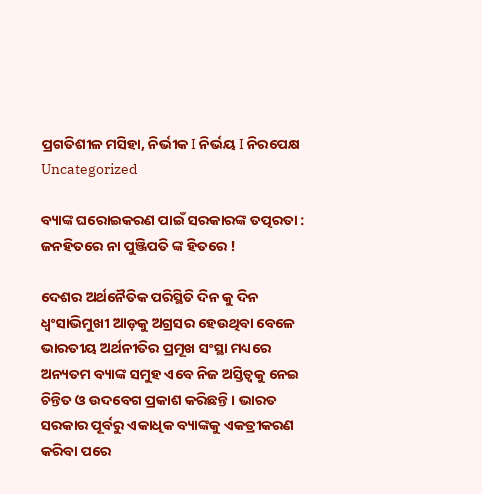ପ୍ରଗତିଶୀଳ ମସିହା, ନିର୍ଭୀକ I ନିର୍ଭୟ I ନିରପେକ୍ଷ
Uncategorized

ବ୍ୟାଙ୍କ ଘରୋଇକରଣ ପାଇଁ ସରକାରଙ୍କ ତତ୍ପରତା : ଜନହିତରେ ନା ପୁଞ୍ଜିପତି ଙ୍କ ହିତରେ !

ଦେଶର ଅର୍ଥନୈତିକ ପରିସ୍ଥିତି ଦିନ କୁ ଦିନ ଧ୍ବଂସାଭିମୁଖୀ ଆଡ଼କୁ ଅଗ୍ରସର ହେଉଥିବା ବେଳେ ଭାରତୀୟ ଅର୍ଥନୀତିର ପ୍ରମୂଖ ସଂସ୍ଥା ମଧ୍ୟରେ ଅନ୍ୟତମ ବ୍ୟାଙ୍କ ସମୁହ ଏବେ ନିଜ ଅସ୍ତିତ୍ଵକୁ ନେଇ ଚିନ୍ତିତ ଓ ଉଦବେଗ ପ୍ରକାଶ କରିଛନ୍ତି। ଭାରତ ସରକାର ପୂର୍ବରୁ ଏକାଧିକ ବ୍ୟାଙ୍କକୁ ଏକତ୍ରୀକରଣ କରିବା ପରେ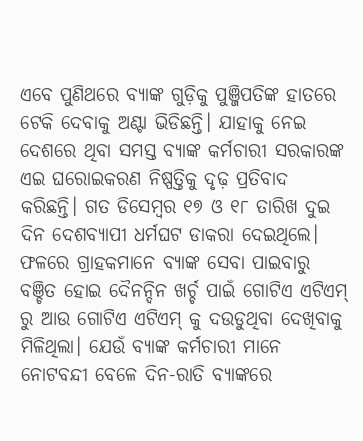ଏବେ ପୁଣିଥରେ ବ୍ୟାଙ୍କ ଗୁଡ଼ିକୁ ପୁଞ୍ଜିପତିଙ୍କ ହାତରେ ଟେକି ଦେବାକୁ ଅଣ୍ଟା ଭିଡିଛନ୍ତି। ଯାହାକୁ ନେଇ ଦେଶରେ ଥିବା ସମସ୍ତ ବ୍ୟାଙ୍କ କର୍ମଚାରୀ ସରକାରଙ୍କ ଏଇ ଘରୋଇକରଣ ନିଷ୍ପତ୍ତିକୁ ଦୃଢ଼ ପ୍ରତିବାଦ କରିଛନ୍ତି। ଗତ ଡିସେମ୍ବର ୧୭ ଓ ୧୮ ତାରିଖ ଦୁଇ ଦିନ ଦେଶବ୍ୟାପୀ ଧର୍ମଘଟ ଡାକରା ଦେଇଥିଲେ। ଫଳରେ ଗ୍ରାହକମାନେ ବ୍ୟାଙ୍କ ସେବା ପାଇବାରୁ ବଞ୍ଚିତ ହୋଇ ଦୈନନ୍ଦିନ ଖର୍ଚ୍ଚ ପାଇଁ ଗୋଟିଏ ଏଟିଏମ୍ ରୁ ଆଉ ଗୋଟିଏ ଏଟିଏମ୍ କୁ ଦଉଡୁଥିବା ଦେଖିବାକୁ ମିଳିଥିଲା। ଯେଉଁ ବ୍ୟାଙ୍କ କର୍ମଚାରୀ ମାନେ ନୋଟବନ୍ଦୀ ବେଳେ ଦିନ-ରାତି ବ୍ୟାଙ୍କରେ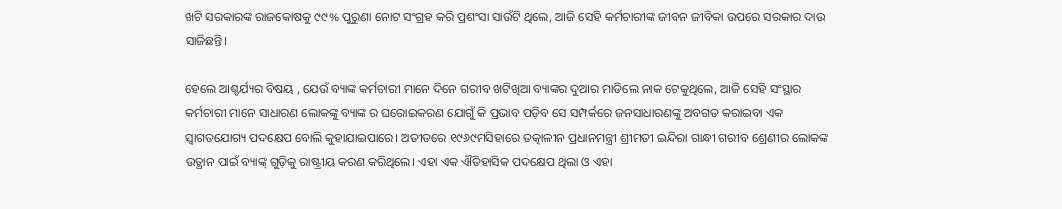ଖଟି ସରକାରଙ୍କ ରାଜକୋଷକୁ ୯୯% ପୁରୁଣା ନୋଟ ସଂଗ୍ରହ କରି ପ୍ରଶଂସା ସାଉଁଟି ଥିଲେ, ଆଜି ସେହି କର୍ମଚାରୀଙ୍କ ଜୀବନ ଜୀବିକା ଉପରେ ସରକାର ଦାଉ ସାଜିଛନ୍ତି।

ହେଲେ ଆଶ୍ଚର୍ଯ୍ୟର ବିଷୟ , ଯେଉଁ ବ୍ୟାଙ୍କ କର୍ମଚାରୀ ମାନେ ଦିନେ ଗରୀବ ଖଟିଖିଆ ବ୍ୟାଙ୍କର ଦୁଆର ମାଡିଲେ ନାକ ଟେକୁଥିଲେ, ଆଜି ସେହି ସଂସ୍ଥାର କର୍ମଚାରୀ ମାନେ ସାଧାରଣ ଲୋକଙ୍କୁ ବ୍ୟାଙ୍କ ର ଘରୋଇକରଣ ଯୋଗୁଁ କି ପ୍ରଭାବ ପଡ଼ିବ ସେ ସମ୍ପର୍କରେ ଜନସାଧାରଣଙ୍କୁ ଅବଗତ କରାଇବା ଏକ ସ୍ବାଗତଯୋଗ୍ୟ ପଦକ୍ଷେପ ବୋଲି କୁହାଯାଇପାରେ। ଅତୀତରେ ୧୯୬୯ମସିହାରେ ତତ୍କାଳୀନ ପ୍ରଧାନମନ୍ତ୍ରୀ ଶ୍ରୀମତୀ ଇନ୍ଦିରା ଗାନ୍ଧୀ ଗରୀବ ଶ୍ରେଣୀର ଲୋକଙ୍କ ଉତ୍ଥାନ ପାଇଁ ବ୍ୟାଙ୍କ୍ ଗୁଡ଼ିକୁ ରାଷ୍ଟ୍ରୀୟ କରଣ କରିଥିଲେ। ଏହା ଏକ ଐତିହାସିକ ପଦକ୍ଷେପ ଥିଲା ଓ ଏହା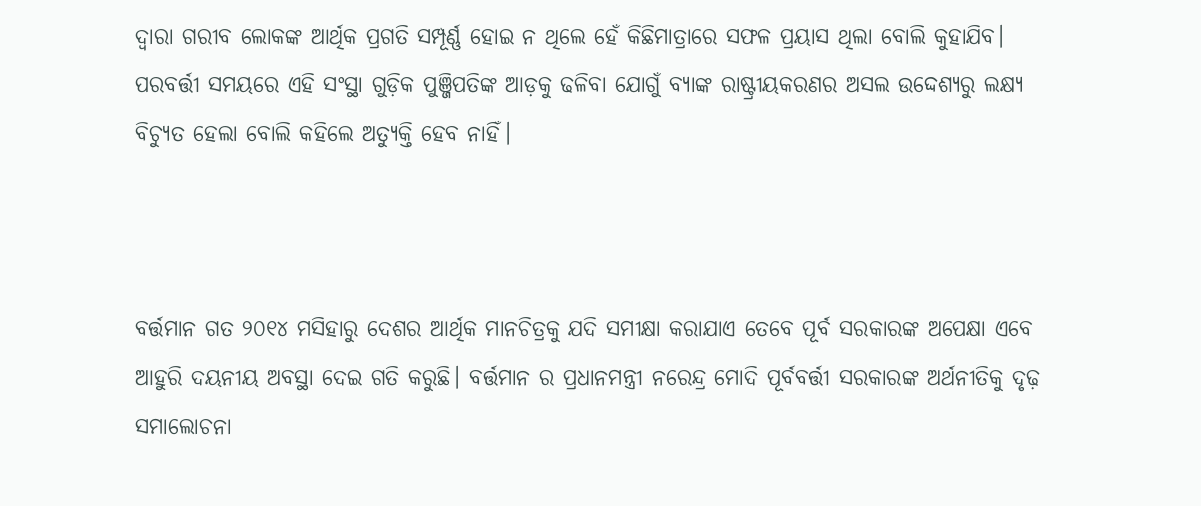ଦ୍ଵାରା ଗରୀବ ଲୋକଙ୍କ ଆର୍ଥିକ ପ୍ରଗତି ସମ୍ପୂର୍ଣ୍ଣ ହୋଇ ନ ଥିଲେ ହେଁ କିଛିମାତ୍ରାରେ ସଫଳ ପ୍ରୟାସ ଥିଲା ବୋଲି କୁହାଯିବ। ପରବର୍ତ୍ତୀ ସମୟରେ ଏହି ସଂସ୍ଥା ଗୁଡ଼ିକ ପୁଞ୍ଜିପତିଙ୍କ ଆଡ଼କୁ ଢଳିବା ଯୋଗୁଁ ବ୍ୟାଙ୍କ ରାଷ୍ଟ୍ରୀୟକରଣର ଅସଲ ଉଦ୍ଦେଶ୍ୟରୁ ଲକ୍ଷ୍ୟ ବିଚ୍ୟୁତ ହେଲା ବୋଲି କହିଲେ ଅତ୍ୟୁକ୍ତି ହେବ ନାହିଁ।



ବର୍ତ୍ତମାନ ଗତ ୨୦୧୪ ମସିହାରୁ ଦେଶର ଆର୍ଥିକ ମାନଚିତ୍ରକୁ ଯଦି ସମୀକ୍ଷା କରାଯାଏ ତେବେ ପୂର୍ବ ସରକାରଙ୍କ ଅପେକ୍ଷା ଏବେ ଆହୁରି ଦୟନୀୟ ଅବସ୍ଥା ଦେଇ ଗତି କରୁଛି। ବର୍ତ୍ତମାନ ର ପ୍ରଧାନମନ୍ତ୍ରୀ ନରେନ୍ଦ୍ର ମୋଦି ପୂର୍ବବର୍ତ୍ତୀ ସରକାରଙ୍କ ଅର୍ଥନୀତିକୁ ଦୃଢ଼ ସମାଲୋଚନା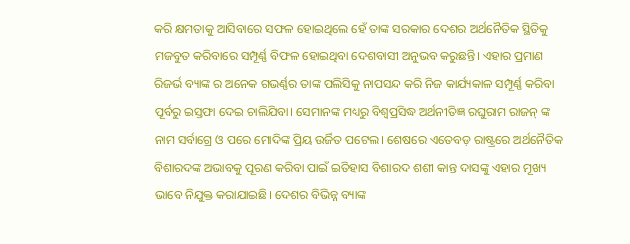କରି କ୍ଷମତାକୁ ଆସିବାରେ ସଫଳ ହୋଇଥିଲେ ହେଁ ତାଙ୍କ ସରକାର ଦେଶର ଅର୍ଥନୈତିକ ସ୍ଥିତିକୁ ମଜବୁତ କରିବାରେ ସମ୍ପୂର୍ଣ୍ଣ ବିଫଳ ହୋଇଥିବା ଦେଶବାସୀ ଅନୁଭବ କରୁଛନ୍ତି। ଏହାର ପ୍ରମାଣ ରିଜର୍ଭ ବ୍ୟାଙ୍କ ର ଅନେକ ଗଭର୍ଣ୍ଣର ତାଙ୍କ ପଲିସିକୁ ନାପସନ୍ଦ କରି ନିଜ କାର୍ଯ୍ୟକାଳ ସମ୍ପୂର୍ଣ୍ଣ କରିବା ପୂର୍ବରୁ ଇସ୍ତଫା ଦେଇ ଚାଲିଯିବା। ସେମାନଙ୍କ ମଧ୍ୟରୁ ବିଶ୍ଵପ୍ରସିଦ୍ଧ ଅର୍ଥନୀତିଜ୍ଞ ରଘୁରାମ ରାଜନ୍ ଙ୍କ ନାମ ସର୍ବାଗ୍ରେ ଓ ପରେ ମୋଦିଙ୍କ ପ୍ରିୟ ଉର୍ଜିତ ପଟେଲ। ଶେଷରେ ଏତେବଡ଼ ରାଷ୍ଟ୍ରରେ ଅର୍ଥନୈତିକ ବିଶାରଦଙ୍କ ଅଭାବକୁ ପୂରଣ କରିବା ପାଇଁ ଇତିହାସ ବିଶାରଦ ଶଶୀ କାନ୍ତ ଦାସଙ୍କୁ ଏହାର ମୂଖ୍ୟ ଭାବେ ନିଯୁକ୍ତ କରାଯାଇଛି। ଦେଶର ବିଭିନ୍ନ ବ୍ୟାଙ୍କ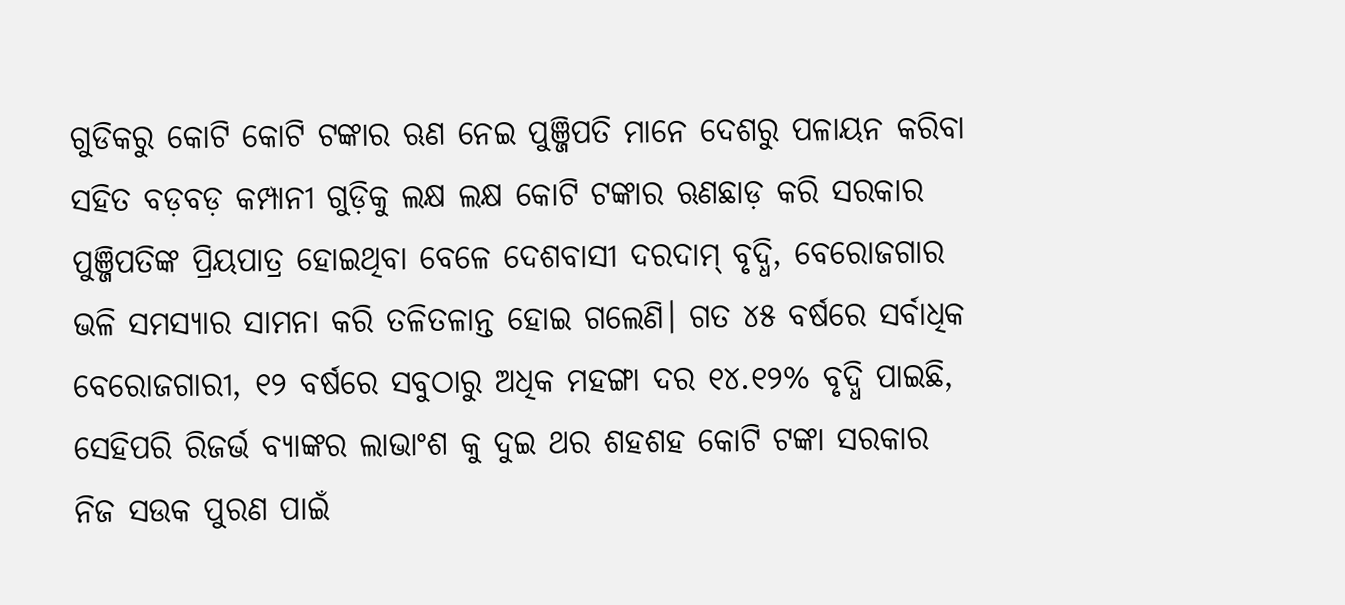ଗୁଡିକରୁ କୋଟି କୋଟି ଟଙ୍କାର ଋଣ ନେଇ ପୁଞ୍ଜିପତି ମାନେ ଦେଶରୁ ପଳାୟନ କରିବା ସହିତ ବଡ଼ବଡ଼ କମ୍ପାନୀ ଗୁଡ଼ିକୁ ଲକ୍ଷ ଲକ୍ଷ କୋଟି ଟଙ୍କାର ଋଣଛାଡ଼ କରି ସରକାର ପୁଞ୍ଜିପତିଙ୍କ ପ୍ରିୟପାତ୍ର ହୋଇଥିବା ବେଳେ ଦେଶବାସୀ ଦରଦାମ୍ ବୃଦ୍ଧି, ବେରୋଜଗାର ଭଳି ସମସ୍ୟାର ସାମନା କରି ତଳିତଳାନ୍ତ ହୋଇ ଗଲେଣି। ଗତ ୪୫ ବର୍ଷରେ ସର୍ବାଧିକ ବେରୋଜଗାରୀ, ୧୨ ବର୍ଷରେ ସବୁଠାରୁ ଅଧିକ ମହଙ୍ଗା ଦର ୧୪.୧୨% ବୃଦ୍ଧି ପାଇଛି, ସେହିପରି ରିଜର୍ଭ ବ୍ୟାଙ୍କର ଲାଭାଂଶ କୁ ଦୁଇ ଥର ଶହଶହ କୋଟି ଟଙ୍କା ସରକାର ନିଜ ସଉକ ପୁରଣ ପାଇଁ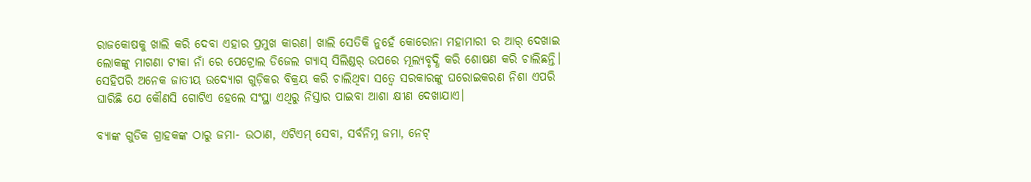ରାଜକୋଷକୁ ଖାଲି କରି ଦେବା ଏହାର ପ୍ରମୁଖ କାରଣ। ଖାଲି ସେତିକି ନୁହେଁ କୋରୋନା ମହାମାରୀ ର ଆର୍ ଦେଖାଇ ଲୋକଙ୍କୁ ମାଗଣା ଟୀକା ନାଁ ରେ ପେଟ୍ରୋଲ ଡିଜେଲ ଗ୍ୟାସ୍ ସିଲିଣ୍ଡର୍ ଉପରେ ମୂଲ୍ୟବୃଦ୍ଧି କରି ଶୋଷଣ କରି ଚାଲିଛନ୍ତି। ସେହିପରି ଅନେକ ଜାତୀୟ ଉଦ୍ୟୋଗ ଗୁଡ଼ିକର ବିକ୍ରୟ କରି ଚାଲିଥିବା ସତ୍ବେ ସରକାରଙ୍କୁ ଘରୋଇକରଣ ନିଶା ଏପରି ଘାରିଛି ଯେ କୌଣସି ଗୋଟିଏ ହେଲେ ସଂସ୍ଥା ଏଥିରୁ ନିସ୍ତାର ପାଇବା ଆଶା କ୍ଷୀଣ ଦେଖାଯାଏ।

ବ୍ୟାଙ୍କ ଗୁଡିକ ଗ୍ରାହକଙ୍କ ଠାରୁ ଜମା- ଉଠାଣ, ଏଟିଏମ୍ ସେବା, ସର୍ବନିମ୍ନ ଜମା, ନେଟ୍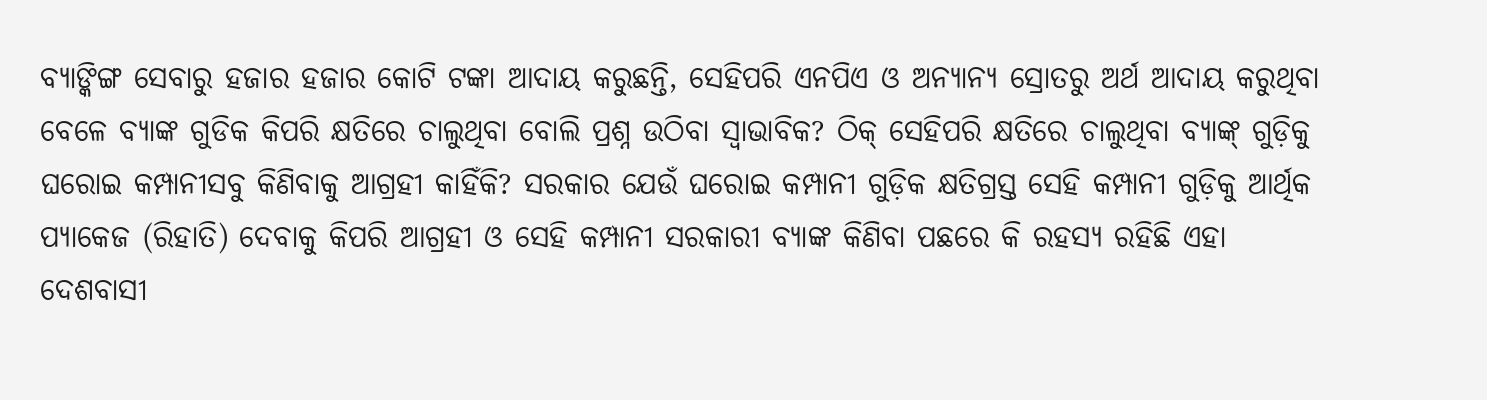ବ୍ୟାଙ୍କିଙ୍ଗ ସେବାରୁ ହଜାର ହଜାର କୋଟି ଟଙ୍କା ଆଦାୟ କରୁଛନ୍ତି, ସେହିପରି ଏନପିଏ ଓ ଅନ୍ୟାନ୍ୟ ସ୍ରୋତରୁ ଅର୍ଥ ଆଦାୟ କରୁଥିବା ବେଳେ ବ୍ୟାଙ୍କ ଗୁଡିକ କିପରି କ୍ଷତିରେ ଚାଲୁଥିବା ବୋଲି ପ୍ରଶ୍ନ ଉଠିବା ସ୍ଵାଭାବିକ? ଠିକ୍ ସେହିପରି କ୍ଷତିରେ ଚାଲୁଥିବା ବ୍ୟାଙ୍କ୍ ଗୁଡ଼ିକୁ ଘରୋଇ କମ୍ପାନୀସବୁ କିଣିବାକୁ ଆଗ୍ରହୀ କାହିଁକି? ସରକାର ଯେଉଁ ଘରୋଇ କମ୍ପାନୀ ଗୁଡ଼ିକ କ୍ଷତିଗ୍ରସ୍ତ ସେହି କମ୍ପାନୀ ଗୁଡ଼ିକୁ ଆର୍ଥିକ ପ୍ୟାକେଜ (ରିହାତି) ଦେବାକୁ କିପରି ଆଗ୍ରହୀ ଓ ସେହି କମ୍ପାନୀ ସରକାରୀ ବ୍ୟାଙ୍କ କିଣିବା ପଛରେ କି ରହସ୍ୟ ରହିଛି ଏହା ଦେଶବାସୀ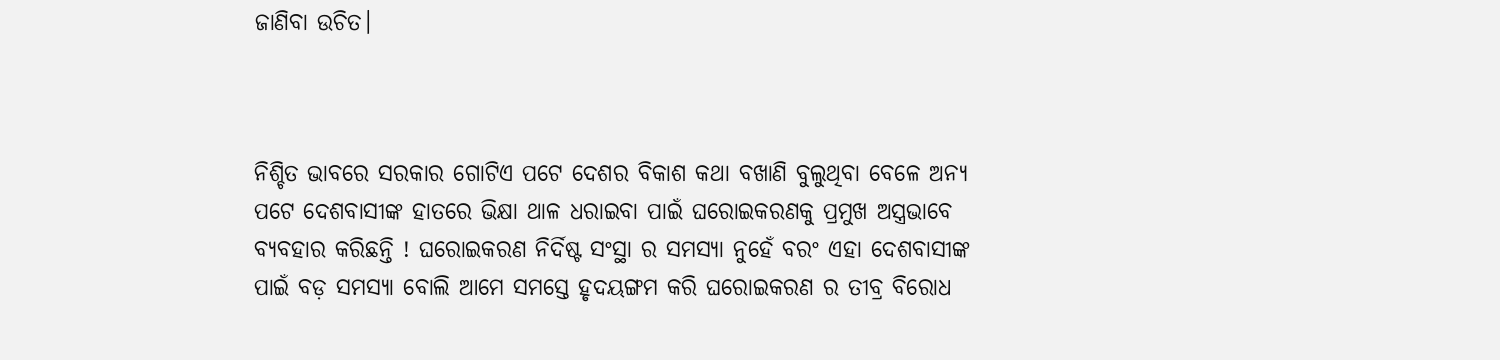ଜାଣିବା ଉଚିତ।



ନିଶ୍ଚିତ ଭାବରେ ସରକାର ଗୋଟିଏ ପଟେ ଦେଶର ବିକାଶ କଥା ବଖାଣି ବୁଲୁଥିବା ବେଳେ ଅନ୍ୟ ପଟେ ଦେଶବାସୀଙ୍କ ହାତରେ ଭିକ୍ଷା ଥାଳ ଧରାଇବା ପାଇଁ ଘରୋଇକରଣକୁ ପ୍ରମୁଖ ଅସ୍ତ୍ରଭାବେ ବ୍ୟବହାର କରିଛନ୍ତି ! ଘରୋଇକରଣ ନିର୍ଦିଷ୍ଟ ସଂସ୍ଥା ର ସମସ୍ୟା ନୁହେଁ ବରଂ ଏହା ଦେଶବାସୀଙ୍କ ପାଇଁ ବଡ଼ ସମସ୍ୟା ବୋଲି ଆମେ ସମସ୍ତେ ହୃଦୟଙ୍ଗମ କରି ଘରୋଇକରଣ ର ତୀବ୍ର ବିରୋଧ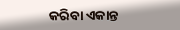କରିବା ଏକାନ୍ତ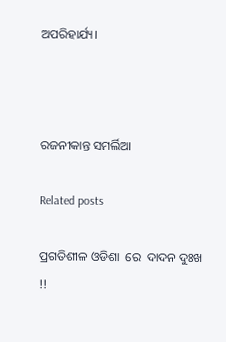ଅପରିହାର୍ଯ୍ୟ।



ରଜନୀକାନ୍ତ ସମର୍ଲିଆ

Related posts

ପ୍ରଗତିଶୀଳ ଓଡିଶା  ରେ  ଦାଦନ ଦୁଃଖ !!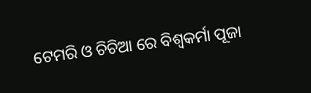ଟେମରି ଓ ଚିଚିଆ ରେ ବିଶ୍ୱକର୍ମା ପୂଜା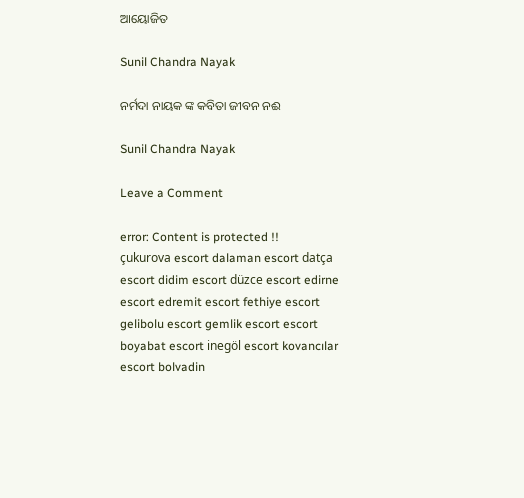ଆୟୋଜିତ

Sunil Chandra Nayak

ନର୍ମଦା ନାୟକ ଙ୍କ କବିତା ଜୀବନ ନଈ

Sunil Chandra Nayak

Leave a Comment

error: Content is protected !!
çukurova escort dalaman escort datça escort didim escort düzce escort edirne escort edremit escort fethiye escort gelibolu escort gemlik escort escort
boyabat escort inegöl escort kovancılar escort bolvadin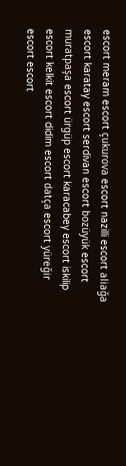escort meram escort çukurova escort nazilli escort aliağa escort karatay escort serdivan escort bozüyük escort muratpaşa escort ürgüp escort karacabey escort iskilip escort kelkit escort didim escort datça escort yüreğir escort escort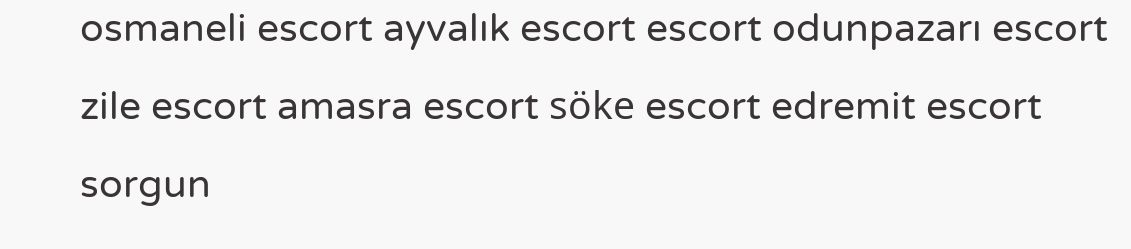osmaneli escort ayvalık escort escort odunpazarı escort zile escort amasra escort söke escort edremit escort sorgun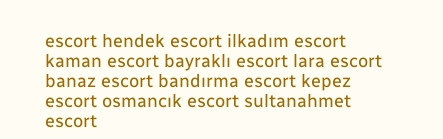escort hendek escort ilkadım escort kaman escort bayraklı escort lara escort banaz escort bandırma escort kepez escort osmancık escort sultanahmet escort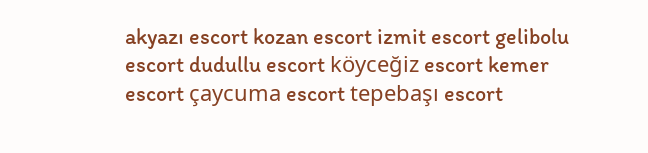akyazı escort kozan escort izmit escort gelibolu escort dudullu escort köyceğiz escort kemer escort çaycuma escort tepebaşı escort